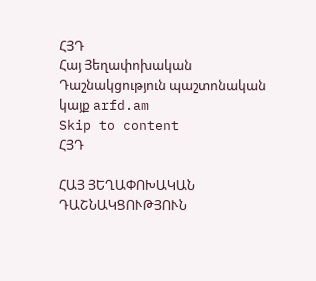ՀՅԴ
Հայ Յեղափոխական Դաշնակցություն պաշտոնական կայք arfd.am
Skip to content
ՀՅԴ

ՀԱՅ ՅԵՂԱՓՈԽԱԿԱՆ ԴԱՇՆԱԿՑՈՒԹՅՈՒՆ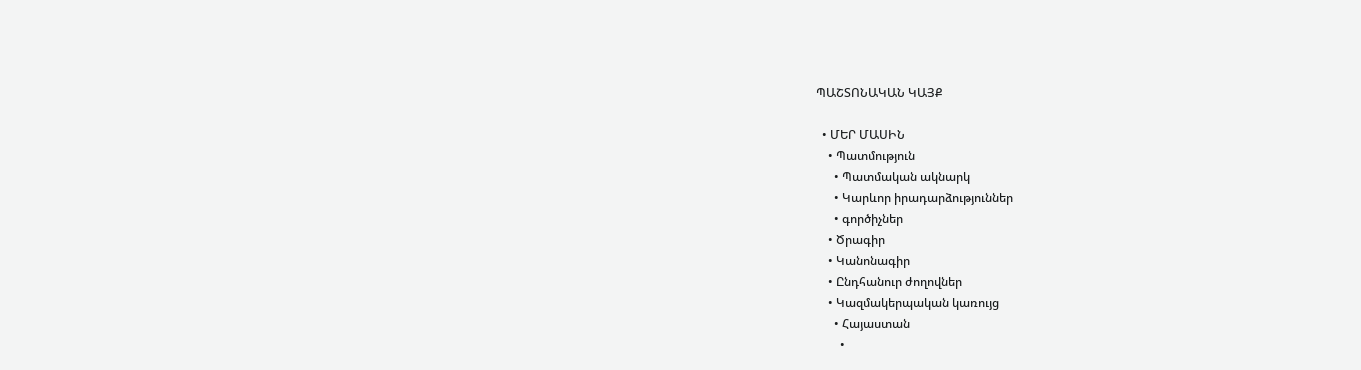ՊԱՇՏՈՆԱԿԱՆ ԿԱՅՔ

  • ՄԵՐ ՄԱՍԻՆ
    • Պատմություն
      • Պատմական ակնարկ
      • Կարևոր իրադարձություններ
      • գործիչներ
    • Ծրագիր
    • Կանոնագիր
    • Ընդհանուր ժողովներ
    • Կազմակերպական կառույց
      • Հայաստան
        •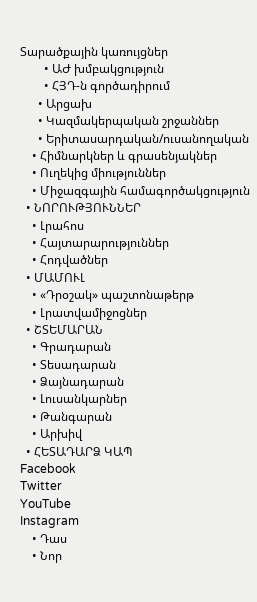Տարածքային կառույցներ
        • ԱԺ խմբակցություն
        • ՀՅԴ-ն գործադիրում
      • Արցախ
      • Կազմակերպական շրջաններ
      • Երիտասարդական/ուսանողական
    • Հիմնարկներ և գրասենյակներ
    • Ուղեկից միություններ
    • Միջազգային համագործակցություն
  • ՆՈՐՈՒԹՅՈՒՆՆԵՐ
    • Լրահոս
    • Հայտարարություններ
    • Հոդվածներ
  • ՄԱՄՈՒԼ
    • «Դրօշակ» պաշտոնաթերթ
    • Լրատվամիջոցներ
  • ՇՏԵՄԱՐԱՆ
    • Գրադարան
    • Տեսադարան
    • Ձայնադարան
    • Լուսանկարներ
    • Թանգարան
    • Արխիվ
  • ՀԵՏԱԴԱՐՁ ԿԱՊ
Facebook
Twitter
YouTube
Instagram
    • Դաս
    • Նոր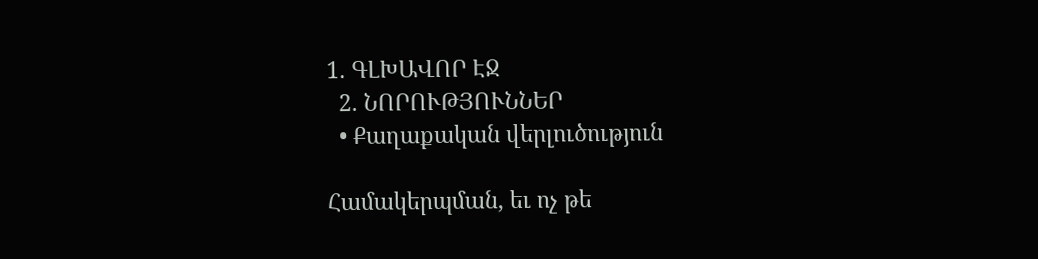1. ԳԼԽԱՎՈՐ ԷՋ
  2. ՆՈՐՈՒԹՅՈՒՆՆԵՐ
  • Քաղաքական վերլուծություն

Համակերպման, եւ ոչ թե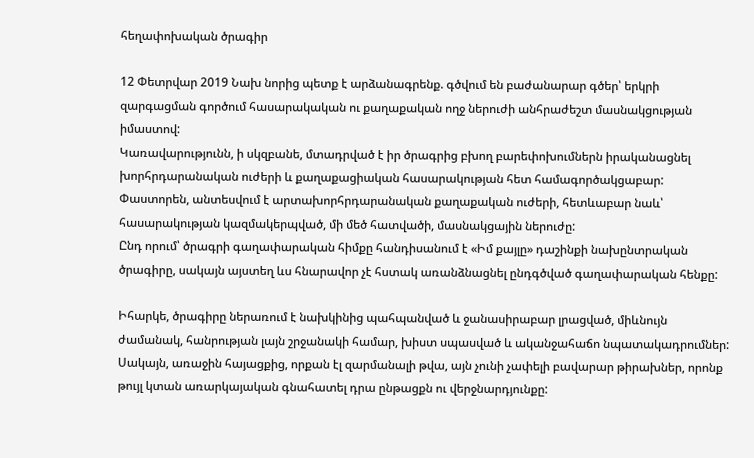հեղափոխական ծրագիր

12 Փետրվար 2019 Նախ նորից պետք է արձանագրենք. գծվում են բաժանարար գծեր՝ երկրի զարգացման գործում հասարակական ու քաղաքական ողջ ներուժի անհրաժեշտ մասնակցության իմաստով:
Կառավարությունն, ի սկզբանե, մտադրված է իր ծրագրից բխող բարեփոխումներն իրականացնել խորհրդարանական ուժերի և քաղաքացիական հասարակության հետ համագործակցաբար:
Փաստորեն, անտեսվում է արտախորհրդարանական քաղաքական ուժերի, հետևաբար նաև՝ հասարակության կազմակերպված, մի մեծ հատվածի, մասնակցային ներուժը:
Ընդ որում՝ ծրագրի գաղափարական հիմքը հանդիսանում է «Իմ քայլը» դաշինքի նախընտրական ծրագիրը, սակայն այստեղ ևս հնարավոր չէ հստակ առանձնացնել ընդգծված գաղափարական հենքը:

Իհարկե, ծրագիրը ներառում է նախկինից պահպանված և ջանասիրաբար լրացված, միևնույն ժամանակ, հանրության լայն շրջանակի համար, խիստ սպասված և ականջահաճո նպատակադրումներ: Սակայն, առաջին հայացքից, որքան էլ զարմանալի թվա, այն չունի չափելի բավարար թիրախներ, որոնք թույլ կտան առարկայական գնահատել դրա ընթացքն ու վերջնարդյունքը: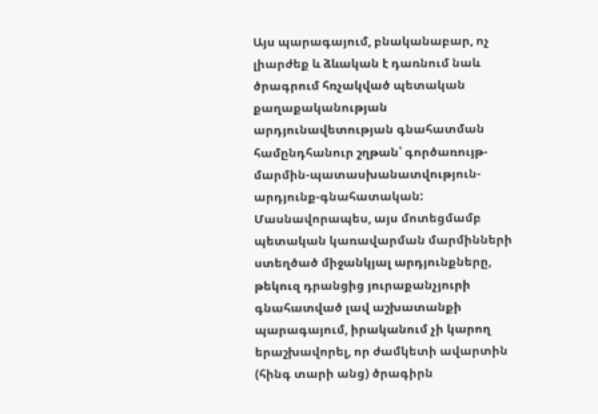Այս պարագայում, բնականաբար, ոչ լիարժեք և ձևական է դառնում նաև ծրագրում հռչակված պետական քաղաքականության արդյունավետության գնահատման համընդհանուր շղթան՝ գործառույթ-մարմին-պատասխանատվություն-արդյունք-գնահատական: Մասնավորապես, այս մոտեցմամբ պետական կառավարման մարմինների ստեղծած միջանկյալ արդյունքները, թեկուզ դրանցից յուրաքանչյուրի գնահատված լավ աշխատանքի պարագայում, իրականում չի կարող երաշխավորել, որ ժամկետի ավարտին (հինգ տարի անց) ծրագիրն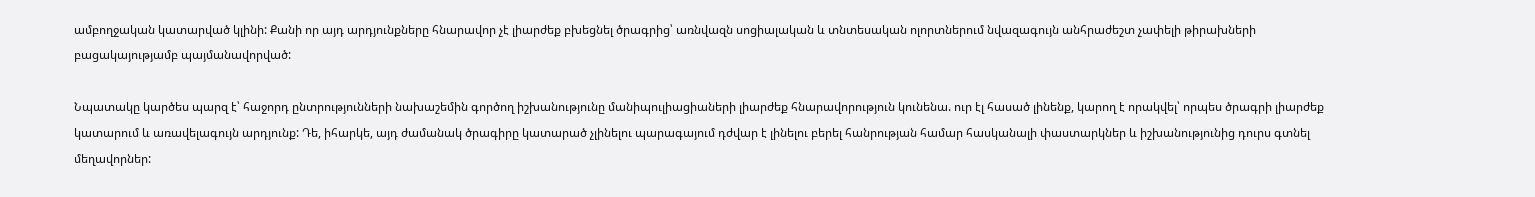ամբողջական կատարված կլինի: Քանի որ այդ արդյունքները հնարավոր չէ լիարժեք բխեցնել ծրագրից՝ առնվազն սոցիալական և տնտեսական ոլորտներում նվազագույն անհրաժեշտ չափելի թիրախների բացակայությամբ պայմանավորված:

Նպատակը կարծես պարզ է՝ հաջորդ ընտրությունների նախաշեմին գործող իշխանությունը մանիպուլիացիաների լիարժեք հնարավորություն կունենա. ուր էլ հասած լինենք, կարող է որակվել՝ որպես ծրագրի լիարժեք կատարում և առավելագույն արդյունք: Դե, իհարկե, այդ ժամանակ ծրագիրը կատարած չլինելու պարագայում դժվար է լինելու բերել հանրության համար հասկանալի փաստարկներ և իշխանությունից դուրս գտնել մեղավորներ: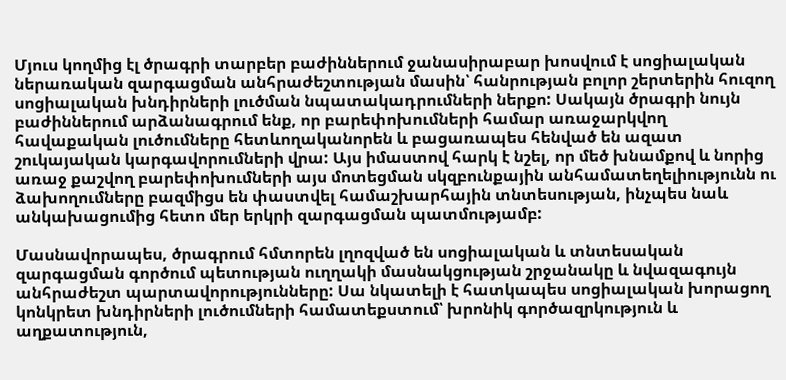Մյուս կողմից էլ ծրագրի տարբեր բաժիններում ջանասիրաբար խոսվում է սոցիալական ներառական զարգացման անհրաժեշտության մասին՝ հանրության բոլոր շերտերին հուզող սոցիալական խնդիրների լուծման նպատակադրումների ներքո: Սակայն ծրագրի նույն բաժիններում արձանագրում ենք, որ բարեփոխումների համար առաջարկվող հավաքական լուծումները հետևողականորեն և բացառապես հենված են ազատ շուկայական կարգավորումների վրա: Այս իմաստով հարկ է նշել, որ մեծ խնամքով և նորից առաջ քաշվող բարեփոխումների այս մոտեցման սկզբունքային անհամատեղելիությունն ու ձախողումները բազմիցս են փաստվել համաշխարհային տնտեսության, ինչպես նաև անկախացումից հետո մեր երկրի զարգացման պատմությամբ:

Մասնավորապես, ծրագրում հմտորեն լղոզված են սոցիալական և տնտեսական զարգացման գործում պետության ուղղակի մասնակցության շրջանակը և նվազագույն անհրաժեշտ պարտավորությունները: Սա նկատելի է հատկապես սոցիալական խորացող կոնկրետ խնդիրների լուծումների համատեքստում՝ խրոնիկ գործազրկություն և աղքատություն,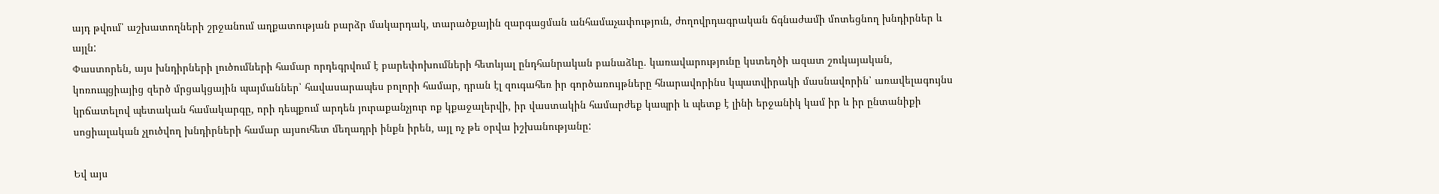այդ թվում՝ աշխատողների շրջանում աղքատության բարձր մակարդակ, տարածքային զարգացման անհամաչափություն, ժողովրդագրական ճգնաժամի մոտեցնող խնդիրներ և այլն:
Փաստորեն, այս խնդիրների լուծումների համար որդեգրվում է բարեփոխումների հետևյալ ընդհանրական բանաձևը. կառավարությունը կստեղծի ազատ շուկայական, կոռուպցիայից զերծ մրցակցային պայմաններ՝ հավասարապես բոլորի համար, դրան էլ զուգահեռ իր գործառույթները հնարավորինս կպատվիրակի մասնավորին՝ առավելագույնս կրճատելով պետական համակարգը, որի դեպքում արդեն յուրաքանչյուր ոք կքաջալերվի, իր վաստակին համարժեք կապրի և պետք է լինի երջանիկ կամ իր և իր ընտանիքի սոցիալական չլուծվող խնդիրների համար այսուհետ մեղադրի ինքն իրեն, այլ ոչ թե օրվա իշխանությանը:

Եվ այս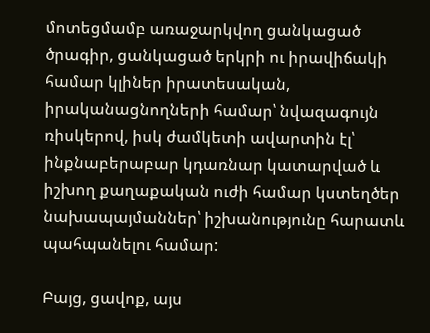մոտեցմամբ առաջարկվող ցանկացած ծրագիր, ցանկացած երկրի ու իրավիճակի համար կլիներ իրատեսական, իրականացնողների համար՝ նվազագույն ռիսկերով, իսկ ժամկետի ավարտին էլ՝ ինքնաբերաբար կդառնար կատարված և իշխող քաղաքական ուժի համար կստեղծեր նախապայմաններ՝ իշխանությունը հարատև պահպանելու համար:

Բայց, ցավոք, այս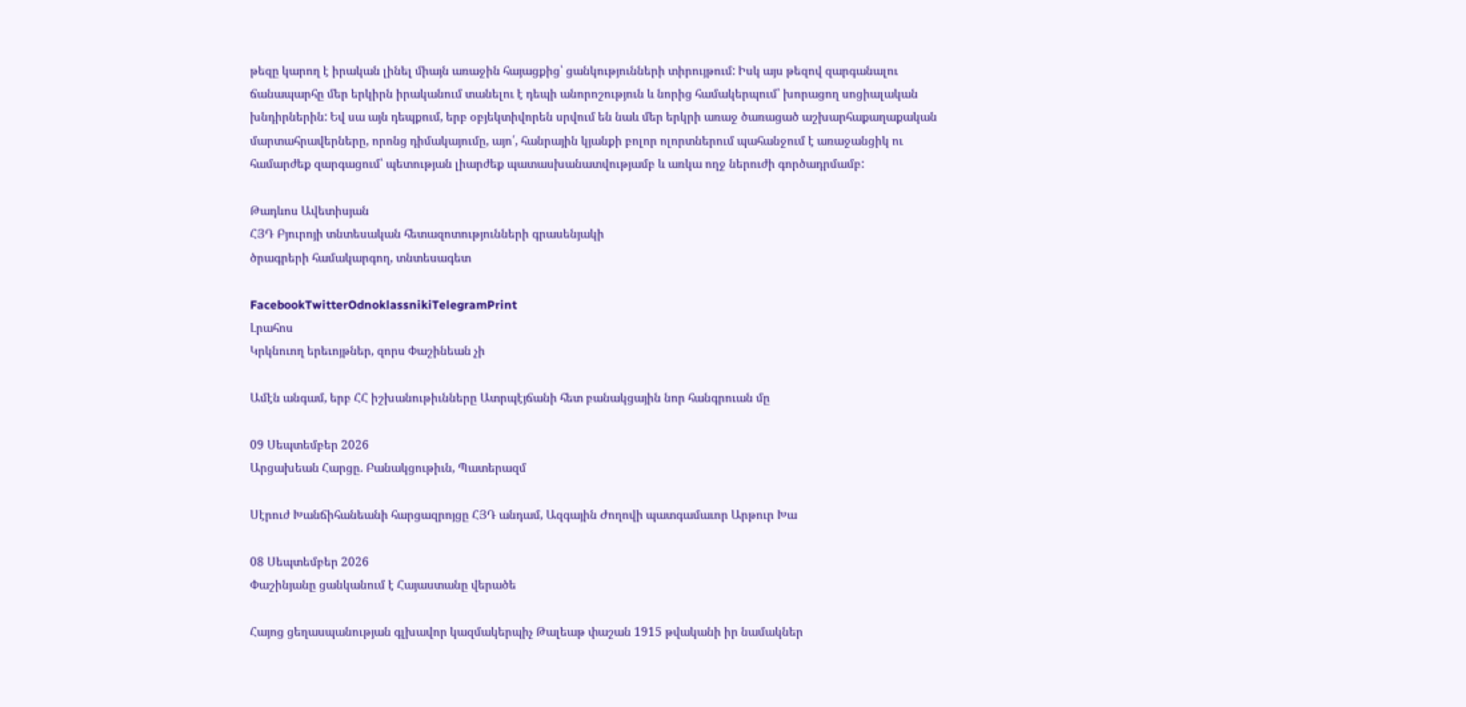թեզը կարող է իրական լինել միայն առաջին հայացքից՝ ցանկությունների տիրույթում: Իսկ այս թեզով զարգանալու ճանապարհը մեր երկիրն իրականում տանելու է դեպի անորոշություն և նորից համակերպում՝ խորացող սոցիալական խնդիրներին: Եվ սա այն դեպքում, երբ օբյեկտիվորեն սրվում են նաև մեր երկրի առաջ ծառացած աշխարհաքաղաքական մարտահրավերները, որոնց դիմակայումը, այո՛, հանրային կյանքի բոլոր ոլորտներում պահանջում է առաջանցիկ ու համարժեք զարգացում՝ պետության լիարժեք պատասխանատվությամբ և առկա ողջ ներուժի գործադրմամբ:

Թադևոս Ավետիսյան
ՀՅԴ Բյուրոյի տնտեսական հետազոտությունների գրասենյակի
ծրագրերի համակարգող, տնտեսագետ

FacebookTwitterOdnoklassnikiTelegramPrint
Լրահոս
Կրկնուող երեւոյթներ, զորս Փաշինեան չի

Ամէն անգամ, երբ ՀՀ իշխանութիւնները Ատրպէյճանի հետ բանակցային նոր հանգրուան մը

09 Սեպտեմբեր 2026
Արցախեան Հարցը. Բանակցութիւն, Պատերազմ

Սէրուժ Խանճիհանեանի հարցազրոյցը ՀՅԴ անդամ, Ազգային Ժողովի պատգամաւոր Արթուր Խա

08 Սեպտեմբեր 2026
Փաշինյանը ցանկանում է Հայաստանը վերածե

Հայոց ցեղասպանության գլխավոր կազմակերպիչ Թալեաթ փաշան 1915 թվականի իր նամակներ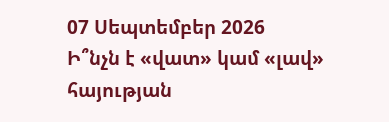07 Սեպտեմբեր 2026
Ի՞նչն է «վատ» կամ «լավ» հայության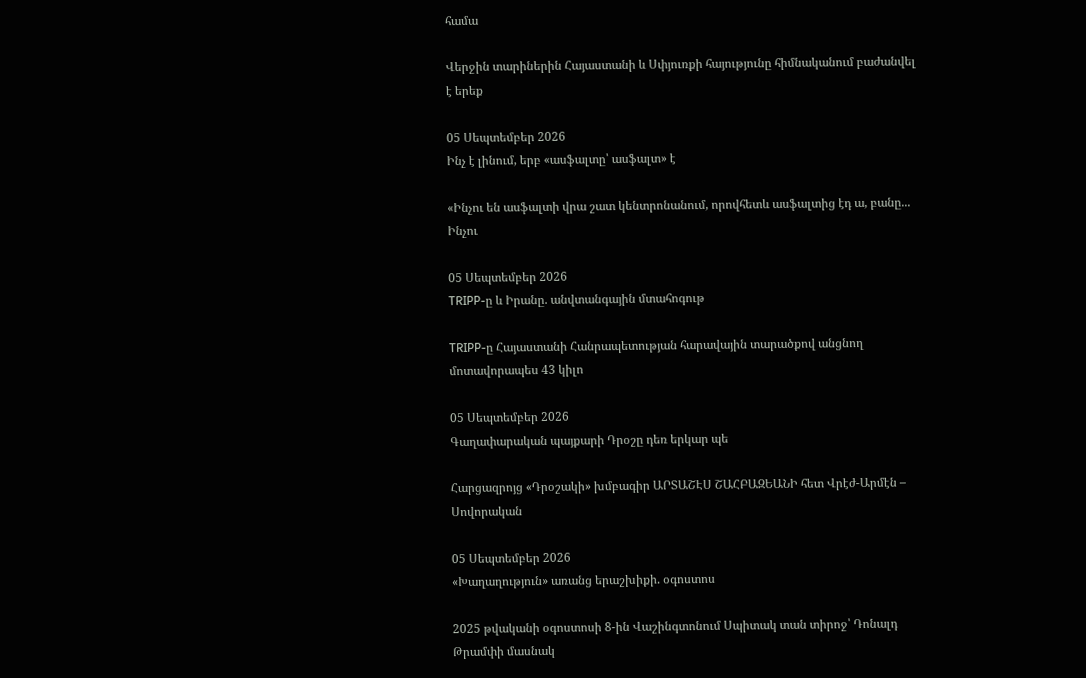համա

Վերջին տարիներին Հայաստանի և Սփյուռքի հայությունը հիմնականում բաժանվել է երեք

05 Սեպտեմբեր 2026
Ինչ է լինում, երբ «ասֆալտը՝ ասֆալտ» է

«Ինչու են ասֆալտի վրա շատ կենտրոնանում, որովհետև ասֆալտից էդ ա, բանը... Ինչու

05 Սեպտեմբեր 2026
TRIPP-ը և Իրանը. անվտանգային մտահոգութ

TRIPP-ը Հայաստանի Հանրապետության հարավային տարածքով անցնող մոտավորապես 43 կիլո

05 Սեպտեմբեր 2026
Գաղափարական պայքարի Դրօշը դեռ երկար պե

Հարցազրոյց «Դրօշակի» խմբագիր ԱՐՏԱՇԷՍ ՇԱՀԲԱԶԵԱՆԻ հետ Վրէժ-Արմէն – Սովորական

05 Սեպտեմբեր 2026
«Խաղաղություն» առանց երաշխիքի. օգոստոս

2025 թվականի օգոստոսի 8-ին Վաշինգտոնում Սպիտակ տան տիրոջ՝ Դոնալդ Թրամփի մասնակ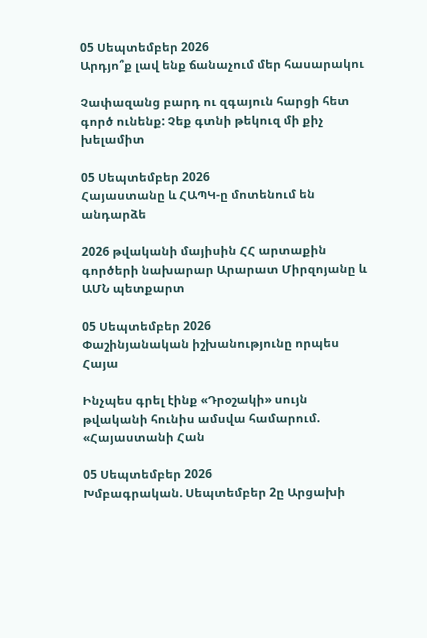05 Սեպտեմբեր 2026
Արդյո՞ք լավ ենք ճանաչում մեր հասարակու

Չափազանց բարդ ու զգայուն հարցի հետ գործ ունենք: Չեք գտնի թեկուզ մի քիչ խելամիտ

05 Սեպտեմբեր 2026
Հայաստանը և ՀԱՊԿ-ը մոտենում են անդարձե

2026 թվականի մայիսին ՀՀ արտաքին գործերի նախարար Արարատ Միրզոյանը և ԱՄՆ պետքարտ

05 Սեպտեմբեր 2026
Փաշինյանական իշխանությունը որպես Հայա

Ինչպես գրել էինք «Դրօշակի» սույն թվականի հունիս ամսվա համարում. «Հայաստանի Հան

05 Սեպտեմբեր 2026
Խմբագրական. Սեպտեմբեր 2ը Արցախի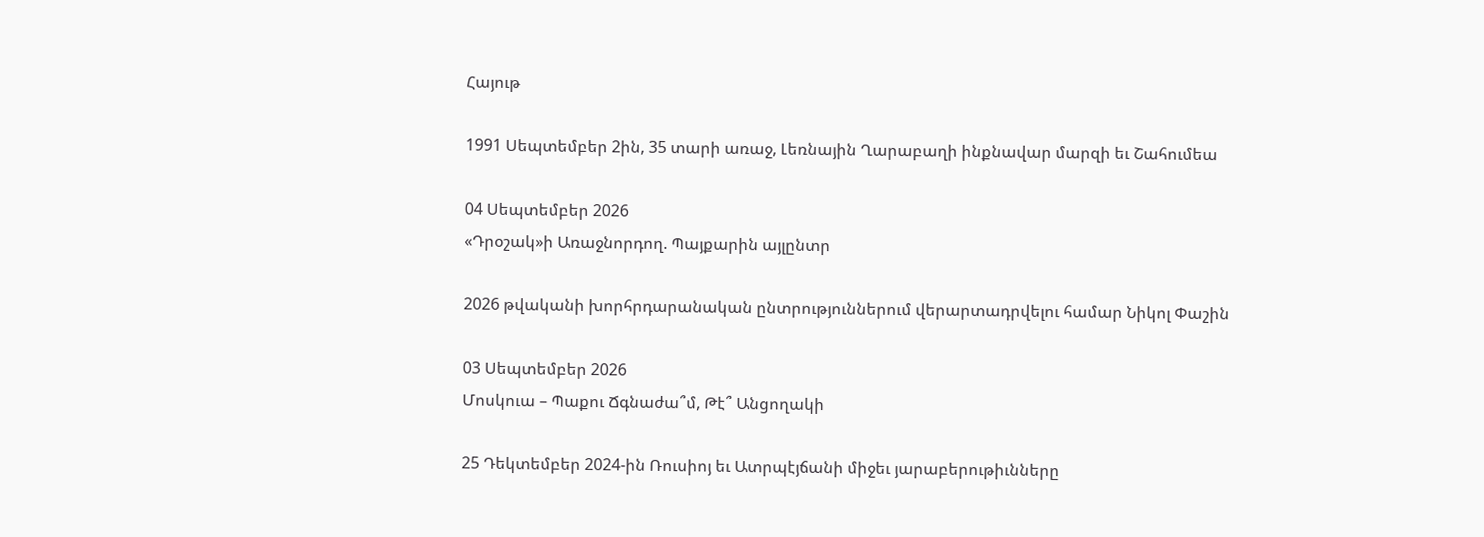Հայութ

1991 Սեպտեմբեր 2ին, 35 տարի առաջ, Լեռնային Ղարաբաղի ինքնավար մարզի եւ Շահումեա

04 Սեպտեմբեր 2026
«Դրօշակ»ի Առաջնորդող. Պայքարին այլընտր

2026 թվականի խորհրդարանական ընտրություններում վերարտադրվելու համար Նիկոլ Փաշին

03 Սեպտեմբեր 2026
Մոսկուա – Պաքու Ճգնաժա՞մ, Թէ՞ Անցողակի

25 Դեկտեմբեր 2024-ին Ռուսիոյ եւ Ատրպէյճանի միջեւ յարաբերութիւնները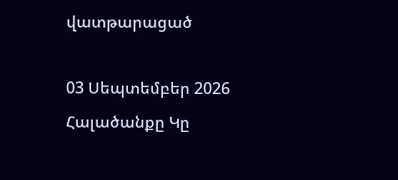վատթարացած

03 Սեպտեմբեր 2026
Հալածանքը Կը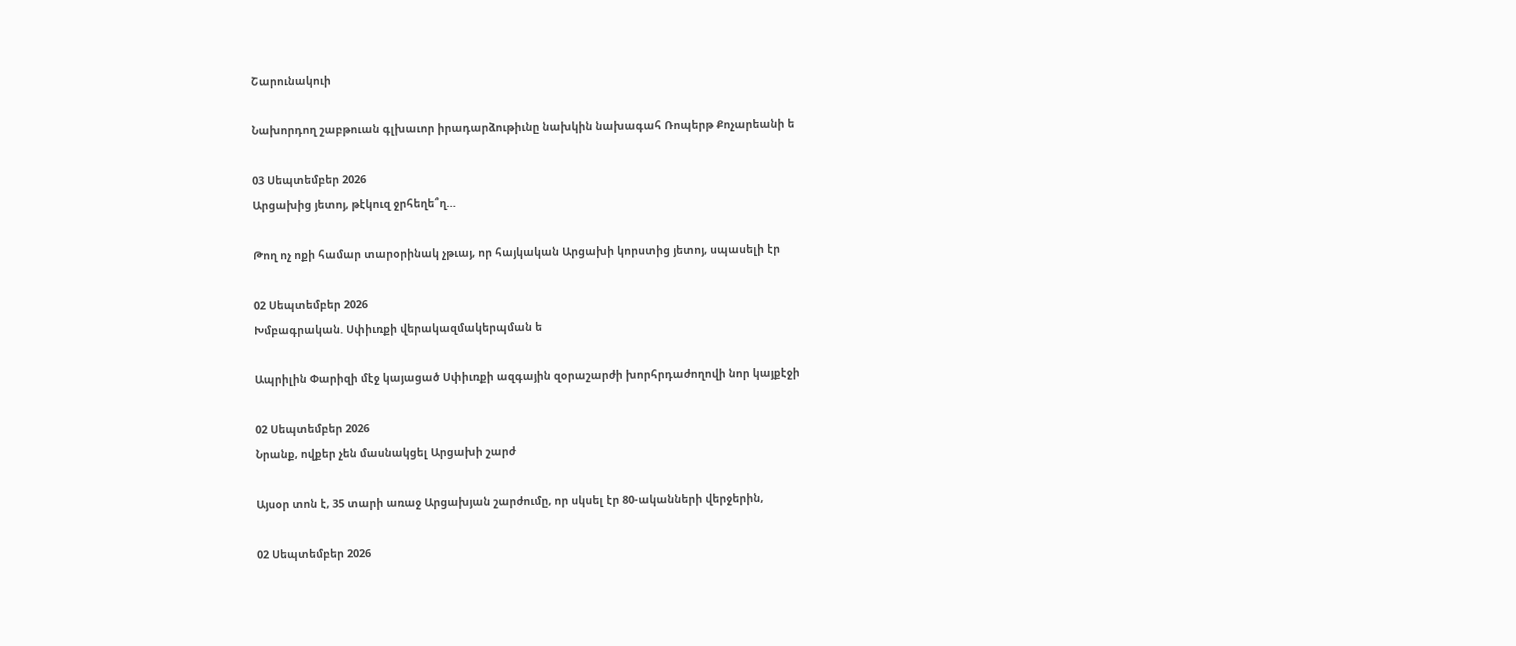Շարունակուի

Նախորդող շաբթուան գլխաւոր իրադարձութիւնը նախկին նախագահ Ռոպերթ Քոչարեանի ե

03 Սեպտեմբեր 2026
Արցախից յետոյ, թէկուզ ջրհեղե՞ղ…

Թող ոչ ոքի համար տարօրինակ չթւայ, որ հայկական Արցախի կորստից յետոյ, սպասելի էր

02 Սեպտեմբեր 2026
Խմբագրական. Սփիւռքի վերակազմակերպման ե

Ապրիլին Փարիզի մէջ կայացած Սփիւռքի ազգային զօրաշարժի խորհրդաժողովի նոր կայքէջի

02 Սեպտեմբեր 2026
Նրանք, ովքեր չեն մասնակցել Արցախի շարժ

Այսօր տոն է, 35 տարի առաջ Արցախյան շարժումը, որ սկսել էր 80-ականների վերջերին,

02 Սեպտեմբեր 2026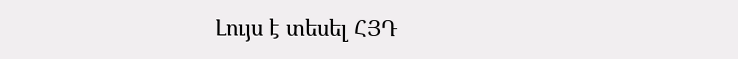Լույս է տեսել ՀՅԴ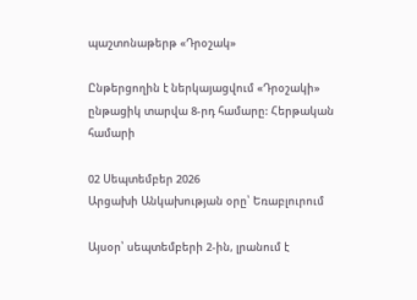պաշտոնաթերթ «Դրօշակ»

Ընթերցողին է ներկայացվում «Դրօշակի» ընթացիկ տարվա 8-րդ համարը: Հերթական համարի

02 Սեպտեմբեր 2026
Արցախի Անկախության օրը՝ Եռաբլուրում

Այսօր՝ սեպտեմբերի 2-ին, լրանում է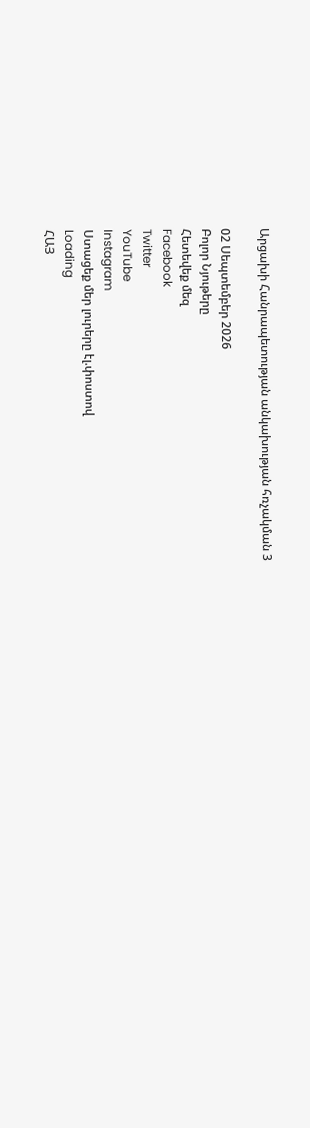Արցախի Հանրապետության անկախության հռչակման 3

02 Սեպտեմբեր 2026
Բոլոր Նյութերը
Հետեվեք մեզ
Facebook
Twitter
YouTube
Instagram
Ստացեք մեր լուրերը էլ.փոստով
Loading
ՀԱՅ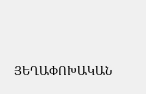ՅԵՂԱՓՈԽԱԿԱՆ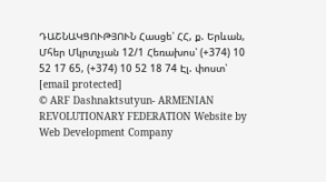ԴԱՇՆԱԿՑՈՒԹՅՈՒՆ Հասցե՝ ՀՀ, ք. Երևան, Մհեր Մկրտչյան 12/1 Հեռախոս՝ (+374) 10 52 17 65, (+374) 10 52 18 74 Էլ. փոստ՝ [email protected]
© ARF Dashnaktsutyun- ARMENIAN REVOLUTIONARY FEDERATION Website by Web Development Company